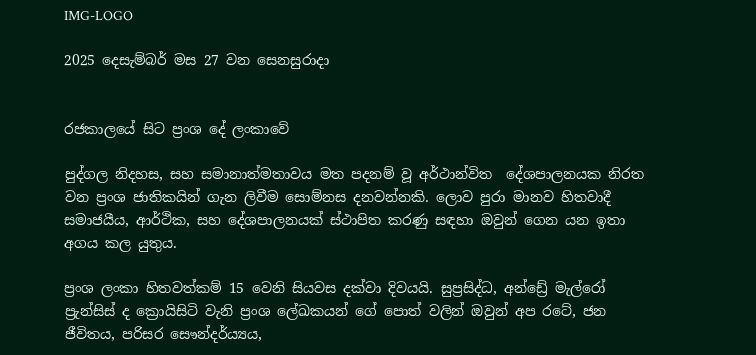IMG-LOGO

2025 දෙසැම්බර් මස 27 වන සෙනසුරාදා


රජකාලයේ සිට ප්‍රංශ දේ ලංකාවේ

පුද්ගල නිදහස, සහ සමානාත්මතාවය මත පදනම් වූ අර්ථාන්විත  දේශපාලනයක නිරත වන ප්‍රංශ ජාතිකයින් ගැන ලිවීම සොම්නස දනවන්නකි. ලොව පුරා මානව හිතවාදී සමාජයීය, ආර්ථික, සහ දේශපාලනයක් ස්ථාපිත කරණු සඳහා ඔවුන් ගෙන යන ඉතා අගය කල යුතුය.

ප්‍රංශ ලංකා හිතවත්කම් 15 වෙනි සියවස දක්වා දිවයයි. සුප්‍රසිද්ධ, අන්ඩ්‍රේ මැල්රෝ ප්‍රැන්සිස් ද ක්‍රොයිසිටි වැනි ප්‍රංශ ලේඛකයන් ගේ පොත් වලින් ඔවුන් අප රටේ, ජන ජීවිතය, පරිසර සෞන්දර්ය්‍යය,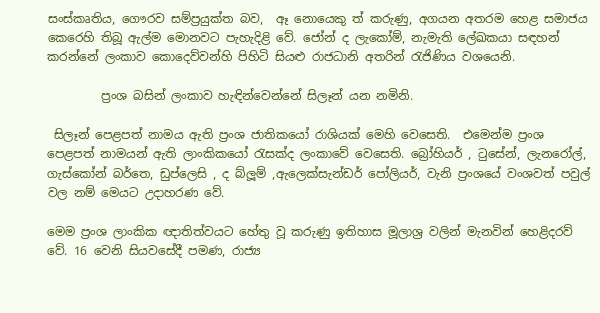සංස්කෘතිය, ගෞරව සම්ප්‍රයුක්ත බව,  ඈ නොයෙකු ත් කරුණු, අගයන අතරම හෙළ සමාජය  කෙරෙහි තිබූ ඇල්ම මොනවට පැහැදිළි වේ. ජෝන් ද ලැකෝම්, නැමැති ලේඛකයා සඳහන් කරන්නේ ලංකාව කොදෙව්වන්හි පිහිටි සියළු රාජධානි අතරින් රැජිණිය වශයෙනි.

         ප්‍රංශ බසින් ලංකාව හැඳින්වෙන්නේ සිලෑන් යන නමිනි.

 සිලෑන් පෙළපත් නාමය ඇති ප්‍රංශ ජාතිකයෝ රාශියක් මෙහි වෙසෙති.  එමෙන්ම ප්‍රංශ පෙළපත් නාමයන් ඇති ලාංකිකයෝ රැසක්ද ලංකාවේ වෙසෙති. බ්‍රෝහියර් , ටුසේන්, ලැනරෝල්, ගැස්කෝන් බර්තෙ, ඩුප්ලෙසි , ද බ්ලූම් ,ඇලෙක්සැන්ඩර් පෝලියර්, වැනි ප්‍රංශයේ වංශවත් පවුල් වල නම් මෙයට උදාහරණ වේ.

මෙම ප්‍රංශ ලාංකික ඥාතිත්වයට හේතු වූ කරුණු ඉතිහාස මූලාශ්‍ර වලින් මැනවින් හෙළිදරව් වේ. 16 වෙනි සියවසේදී පමණ, රාජ්‍ය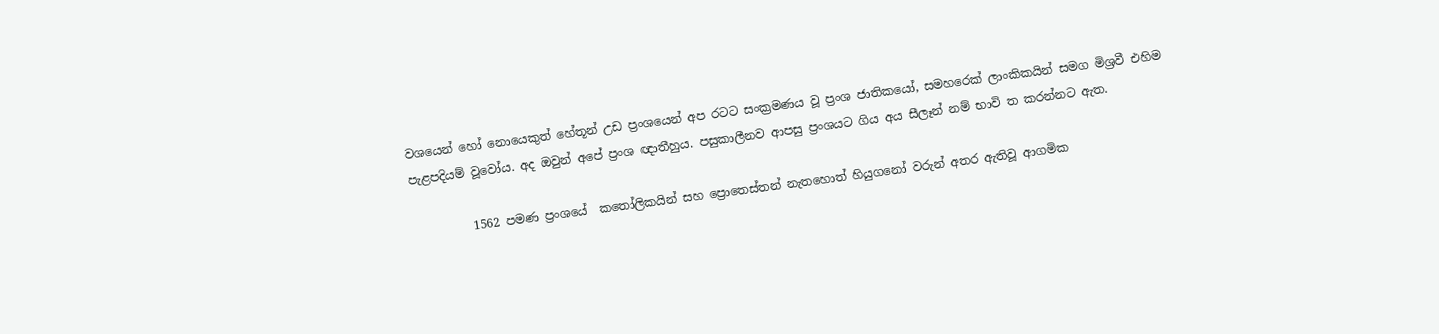වශයෙන් හෝ නොයෙකුත් හේතූන් උඩ ප්‍රංශයෙන් අප රටට සංක්‍රමණය වූ ප්‍රංශ ජාතිකයෝ, සමහරෙක් ලාංකිකයින් සමග මිශ්‍රවී එහිම පැළපදියම් වූවෝය. අද ඔවුන් අපේ ප්‍රංශ ඥාතීහුය. පසුකාලීනව ආපසු ප්‍රංශයට ගිය අය සීලෑන් නම් භාවි ත කරන්නට ඇත.

          1562 පමණ ප්‍රංශයේ  කතෝලිකයින් සහ ප්‍රොතෙස්තන් නැතහොත් හියුගනෝ වරුන් අතර ඇතිවූ ආගමික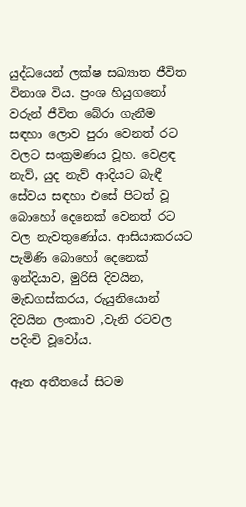යුද්ධයෙන් ලක්ෂ සඛ්‍යාත ජීවිත විනාශ විය. ප්‍රංශ හියුගනෝ වරුන් ජීවිත බේරා ගැනීම සඳහා ලොව පුරා වෙනත් රට වලට සංක්‍රමණය වූහ. වෙළඳ නැව්, යුද නැව් ආදියට බැඳී සේවය සඳහා එසේ පිටත් වූ බොහෝ දෙනෙක් වෙනත් රට වල නැවතුණෝය. ආසියාකරයට පැමිණි බොහෝ දෙනෙක් ඉන්දියාව, මුරිසි දිවයින, මැඩගස්කරය, රුයුනියොන් දිවයින ලංකාව ,වැනි රටවල පදිංචි වූවෝය.

ඈත අතීතයේ සිටම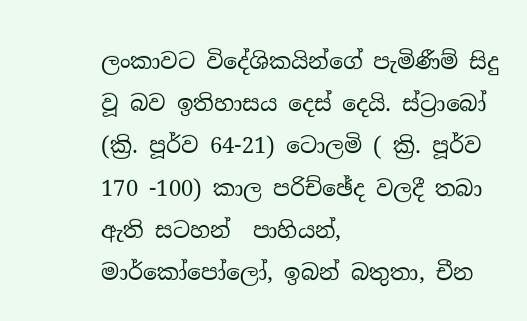ලංකාවට විදේශිකයින්ගේ පැමිණීම් සිදු වූ බව ඉතිහාසය දෙස් දෙයි. ස්ට්‍රාබෝ  (ක්‍රි. පූර්ව 64-21) ටොලමි ( ක්‍රි. පූර්ව 170 -100) කාල පරිච්ඡේද වලදී තබා ඇති සටහන්  පාහියන්, මාර්කෝපෝලෝ, ඉබන් බතුතා, චීන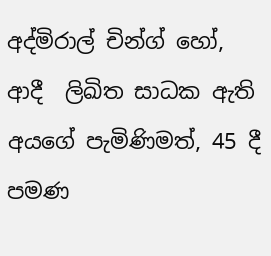අද්මිරාල් චින්ග් හෝ, ආදී  ලිඛිත සාධක ඇති අයගේ පැමිණිමත්, 45 දී පමණ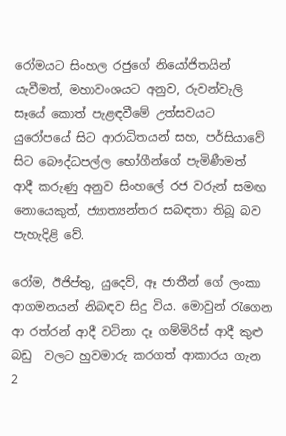රෝමයට සිංහල රජුගේ නියෝජිතයින් යැවීමත්, මහාවංශයට අනුව, රුවන්වැලි සෑයේ කොත් පැළඳවීමේ උත්සවයට යුරෝපයේ සිට ආරාධිතයන් සහ, පර්සියාවේ සිට බෞද්ධපල්ල භෝගීන්ගේ පැමිණීමත්  ආදී කරුණු අනුව සිංහලේ රජ වරුන් සමඟ නොයෙකුත්, ජ්‍යාත්‍යන්තර සබඳතා තිබූ බව පැහැදිළි වේ.

රෝම, ඊජිප්තු, යුදෙව්, ඈ ජාතීන් ගේ ලංකා ආගමනයන් නිබඳව සිදු විය. මොවුන් රැගෙන ආ රත්රන් ආදී වටිනා දෑ ගම්මිරිස් ආදී කුළු බඩු  වලට හුවමාරු කරගත් ආකාරය ගැන 2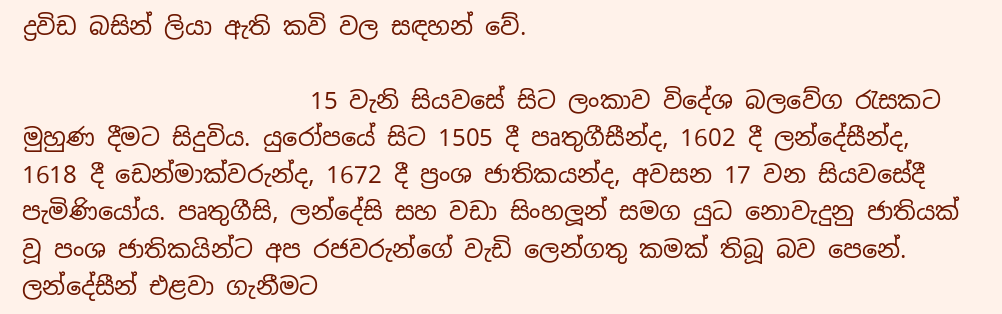ද්‍රවිඩ බසින් ලියා ඇති කවි වල සඳහන් වේ.

                        15 වැනි සියවසේ සිට ලංකාව විදේශ බලවේග රැසකට මුහුණ දීමට සිදුවිය. යුරෝපයේ සිට 1505 දී පෘතුගීසීන්ද, 1602 දී ලන්දේසීන්ද, 1618 දී ඩෙන්මාක්වරුන්ද, 1672 දී ප්‍රංශ ජාතිකයන්ද, අවසන 17 වන සියවසේදී පැමිණියෝය. පෘතුගීසි, ලන්දේසි සහ වඩා සිංහලූන් සමග යුධ නොවැදුනු ජාතියක් වූ පංශ ජාතිකයින්ට අප රජවරුන්ගේ වැඩි ලෙන්ගතු කමක් තිබූ බව පෙනේ. ලන්දේසීන් එළවා ගැනීමට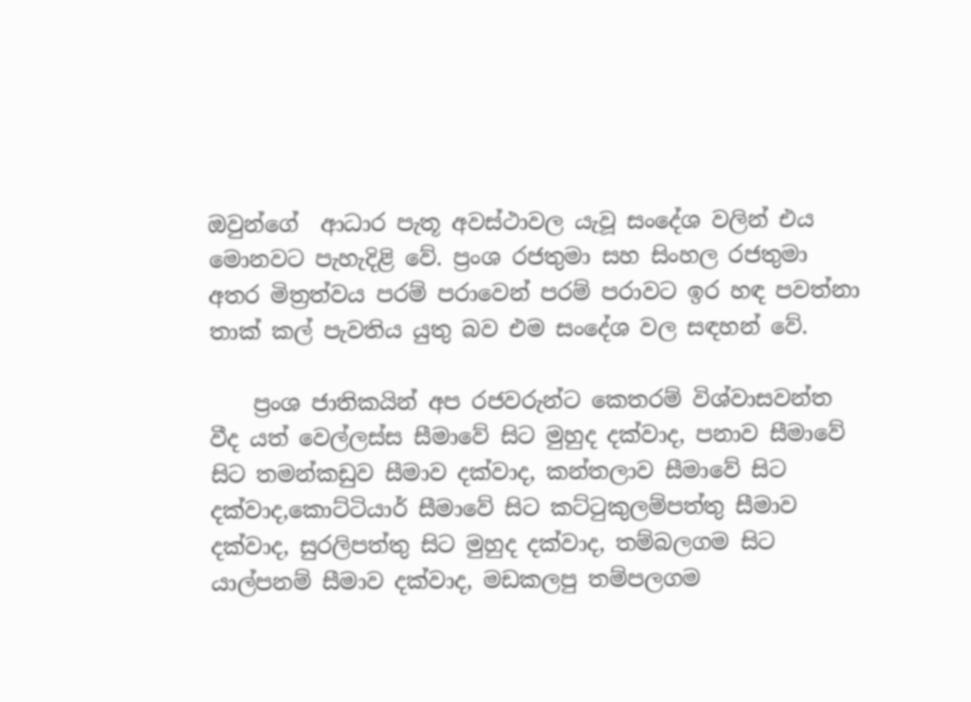ඔවුන්ගේ  ආධාර පැතූ අවස්ථාවල යැවූ සංදේශ වලින් එය මොනවට පැහැදිළි වේ. ප්‍රංශ රජතුමා සහ සිංහල රජතුමා අතර මිත්‍රත්වය පරම් පරාවෙන් පරම් පරාවට ඉර හඳ පවත්නා තාක් කල් පැවතිය යුතු බව එම සංදේශ වල සඳහන් වේ.

    ප්‍රංශ ජාතිකයින් අප රජවරුන්ට කෙතරම් විශ්වාසවන්ත වීද යත් වෙල්ලස්ස සීමාවේ සිට මුහුද දක්වාද, පනාව සීමාවේ සිට තමන්කඩුව සීමාව දක්වාද, කන්තලාව සීමාවේ සිට දක්වාද,කොට්ටියාර් සීමාවේ සිට කට්ටුකුලම්පත්තු සීමාව දක්වාද, සුරලිපත්තු සිට මුහුද දක්වාද, තම්බලගම සිට යාල්පනම් සීමාව දක්වාද, මඩකලපු තම්පලගම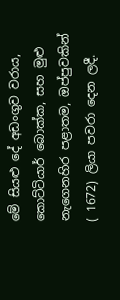මේ සියළු දේ අඩංගුව වරාය, කොට්ටියාර් බොක්ක, සහ මුළු නැගෙනහිර පළාතම, ඔප්පුවකින් ( 1672) ලියා පවරා දෙන ලදී.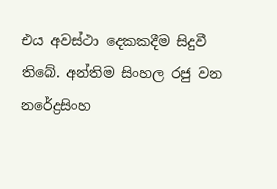එය අවස්ථා දෙකකදීම සිදුවී තිබේ. අන්තිම සිංහල රජු වන නරේද්‍රසිංහ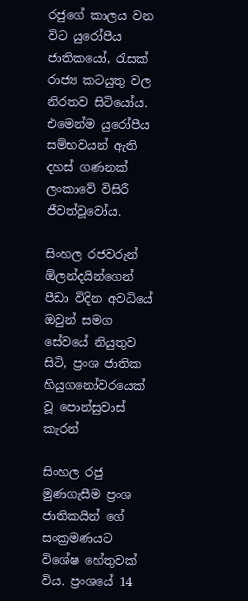රජුගේ කාලය වන විට යුරෝපීය ජාතිකයෝ, රැසක් රාජ්‍ය කටයුතු වල නිරතව සිටියෝය. එමෙන්ම යුරෝපීය සම්භවයන් ඇති දහස් ගණනක් ලංකාවේ විසිරී ජීවත්වූවෝය.

සිංහල රජවරුන්  ඕලන්දයින්ගෙන් පීඩා විදින අවධියේ  ඔවුන් සමග සේවයේ නියුතුව සිටි, ප්‍රංශ ජාතික හියුගනෝවරයෙක් වූ පොන්සුවාස් කැරන්

සිංහල රජු මුණගැසීම ප්‍රංශ ජාතිකයින් ගේ සංක්‍රමණයට විශේෂ හේතුවක් විය. ප්‍රංශයේ 14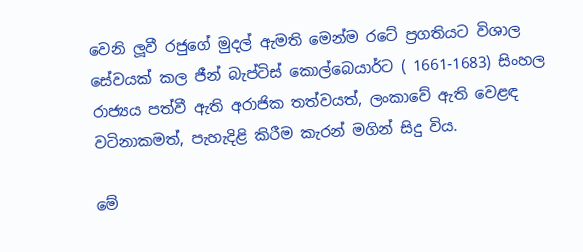වෙනි ලූවී රජුගේ මුදල් ඇමති මෙන්ම රටේ ප්‍රගතියට විශාල සේවයක් කල ජීන් බැප්ටිස් කොල්බෙයාර්ට ( 1661-1683) සිංහල රාජ්‍යය පත්වී ඇති අරාජික තත්වයත්, ලංකාවේ ඇති වෙළඳ වටිනාකමත්, පැහැදිළි කිරීම කැරන් මගින් සිදු විය.

මේ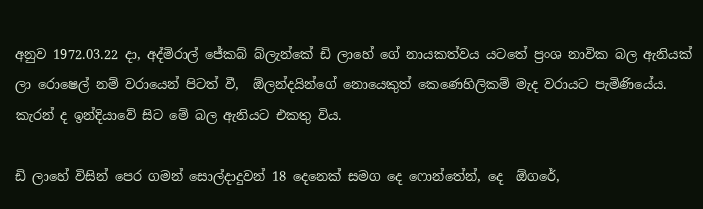අනුව 1972.03.22 දා, අද්මිරාල් ජේකබ් බ්ලැන්කේ ඩි ලාහේ ගේ නායකත්වය යටතේ ප්‍රංශ නාවික බල ඇනියක්  ලා රොෂෙල් නම් වරායෙන් පිටත් වී,  ඕලන්දයින්ගේ නොයෙකුත් කෙණෙහිලිකම් මැද වරායට පැමිණියේය. කැරන් ද ඉන්දියාවේ සිට මේ බල ඇනියට එකතු විය.

ඩි ලාහේ විසින් පෙර ගමන් සොල්දාදුවන් 18 දෙනෙක් සමග දෙ ෆොන්තේන්, දෙ  ඕගරේ,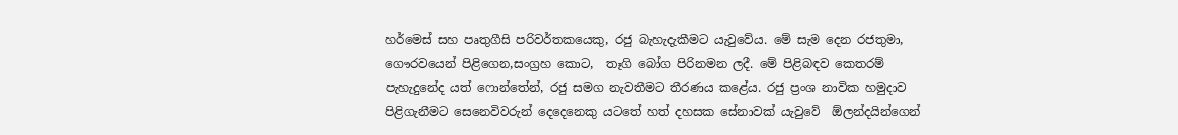හර්මෙස් සහ පෘතුගීසි පරිවර්තකයෙකු, රජු බැහැදැකීමට යැවුවේය. මේ සැම දෙන රජතුමා, ගෞරවයෙන් පිළිගෙන,සංග්‍රහ කොට,  තෑගි බෝග පිරිනමන ලදී. මේ පිළිබඳව කෙතරම් පැහැදුනේද යත් ෆොන්තේන්, රජු සමග නැවතීමට තීරණය කළේය. රජු ප්‍රංශ නාවික හමුදාව පිළිගැනීමට සෙනෙවිවරුන් දෙදෙනෙකු යටතේ හත් දහසක සේනාවක් යැවුවේ  ඕලන්දයින්ගෙන්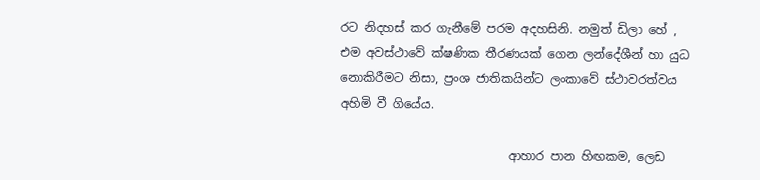රට නිදහස් කර ගැනීමේ පරම අදහසිනි. නමුත් ඩිලා හේ , එම අවස්ථාවේ ක්ෂණික තීරණයක් ගෙන ලන්දේශීන් හා යුධ නොකිරීමට නිසා, ප්‍රංශ ජාතිකයින්ට ලංකාවේ ස්ථාවරත්වය අහිමි වී ගියේය.

                            ආහාර පාන හිඟකම, ලෙඩ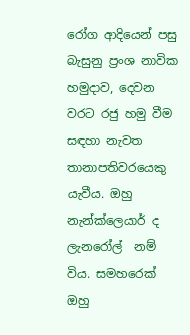රෝග ආදියෙන් පසු බැසුනු ප්‍රංශ නාවික හමුදාව, දෙවන වරට රජු හමු වීම සඳහා නැවත තානාපතිවරයෙකු යැවීය. ඔහු නැන්ක්ලෙයාර් ද ලැනරෝල්  නම් විය. සමහරෙක් ඔහු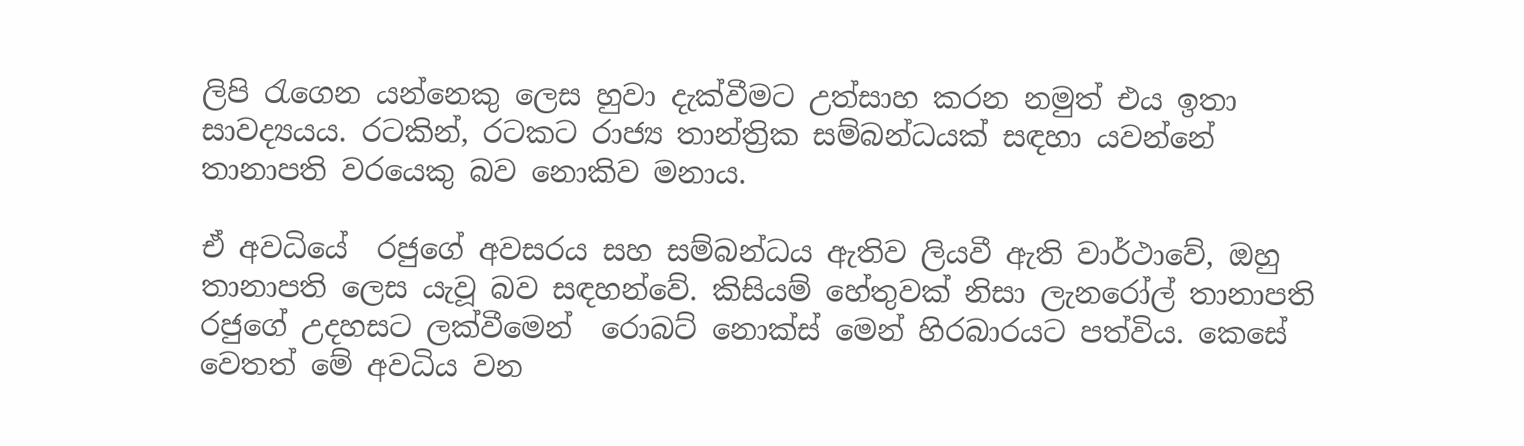ලිපි රැගෙන යන්නෙකු ලෙස හුවා දැක්වීමට උත්සාහ කරන නමුත් එය ඉතා සාවද්‍යයය. රටකින්, රටකට රාජ්‍ය තාන්ත්‍රික සම්බන්ධයක් සඳහා යවන්නේ තානාපති වරයෙකු බව නොකිව මනාය.

ඒ අවධියේ  රජුගේ අවසරය සහ සම්බන්ධය ඇතිව ලියවී ඇති වාර්ථාවේ, ඔහු තානාපති ලෙස යැවූ බව සඳහන්වේ. කිසියම් හේතුවක් නිසා ලැනරෝල් තානාපති රජුගේ උදහසට ලක්වීමෙන්  රොබට් නොක්ස් මෙන් හිරබාරයට පත්විය. කෙසේ වෙතත් මේ අවධිය වන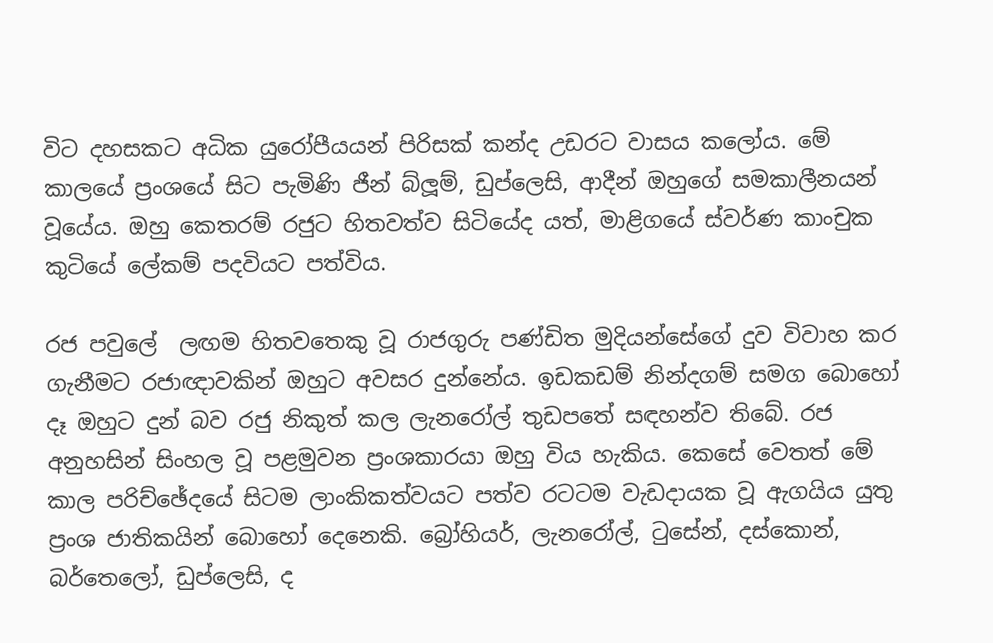විට දහසකට අධික යුරෝපීයයන් පිරිසක් කන්ද උඩරට වාසය කලෝය. මේ කාලයේ ප්‍රංශයේ සිට පැමිණි ජීන් බ්ලූම්, ඩුප්ලෙසි, ආදීන් ඔහුගේ සමකාලීනයන් වූයේය. ඔහු කෙතරම් රජුට හිතවත්ව සිටියේද යත්, මාළිගයේ ස්වර්ණ කාංචුක කුටියේ ලේකම් පදවියට පත්විය.

රජ පවුලේ  ලඟම හිතවතෙකු වූ රාජගුරු පණ්ඩිත මුදියන්සේගේ දුව විවාහ කර ගැනීමට රජාඥාවකින් ඔහුට අවසර දුන්නේය. ඉඩකඩම් නින්දගම් සමග බොහෝ දෑ ඔහුට දුන් බව රජු නිකුත් කල ලැනරෝල් තුඩපතේ සඳහන්ව තිබේ. රජ අනුහසින් සිංහල වූ පළමුවන ප්‍රංශකාරයා ඔහු විය හැකිය. කෙසේ වෙතත් මේ කාල පරිච්ඡේදයේ සිටම ලාංකිකත්වයට පත්ව රටටම වැඩදායක වූ ඇගයිය යුතු ප්‍රංශ ජාතිකයින් බොහෝ දෙනෙකි. බ්‍රෝහියර්, ලැනරෝල්, ටුසේන්, දස්කොන්, බර්තෙලෝ, ඩුප්ලෙසි, ද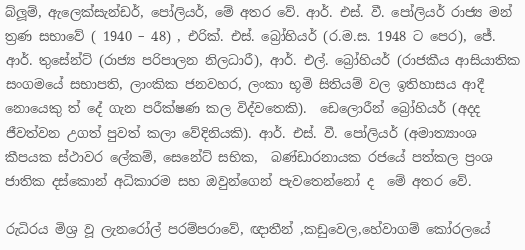බ්ලූම්, ඇලෙක්සැන්ඩර්, පෝලියර්, මේ අතර වේ. ආර්. එස්. වී. පෝලියර් රාජ්‍ය මන් ත්‍රණ සභාවේ ( 1940 – 48) , එරික්. එස්. බ්‍රෝහියර් (ර.ම.ස. 1948 ට පෙර), ජේ. ආර්. තුසේන්ට් (රාජ්‍ය පරිපාලන නිලධාරී), ආර්. එල්. බ්‍රෝහියර් (රාජකීය ආසියාතික සංගමයේ සභාපති, ලාංකික ජනවහර, ලංකා භූමි සිතියම් වල ඉතිහාසය ආදී නොයෙකු ත් දේ ගැන පරීක්ෂණ කල විද්වතෙකි).  ඩෙලොරීන් බ්‍රෝහියර් (අදද  ජීවත්වන උගත් පුවත් කලා වේදිනියකි). ආර්. එස්. වී. පෝලියර් (අමාත්‍යාංශ කීපයක ස්ථාවර ලේකම්, සෙනේට් සභික,  බණ්ඩාරනායක රජයේ පත්කල ප්‍රංශ ජාතික දස්කොන් අධිකාරම සහ ඔවුන්ගෙන් පැවතෙන්නෝ ද  මේ අතර වේ.

රුධිරය මිශ්‍ර වූ ලැනරෝල් පරම්පරාවේ, ඥාතීන් ,කඩුවෙල,හේවාගම් කෝරලයේ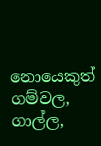නොයෙකුත් ගම්වල, ගාල්ල,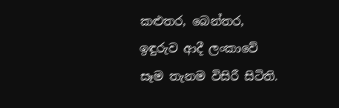කළුතර, බෙන්තර, ඉඳුරුව ආදී ලංකාවේ සෑම තැනම විසිරී සිටිති.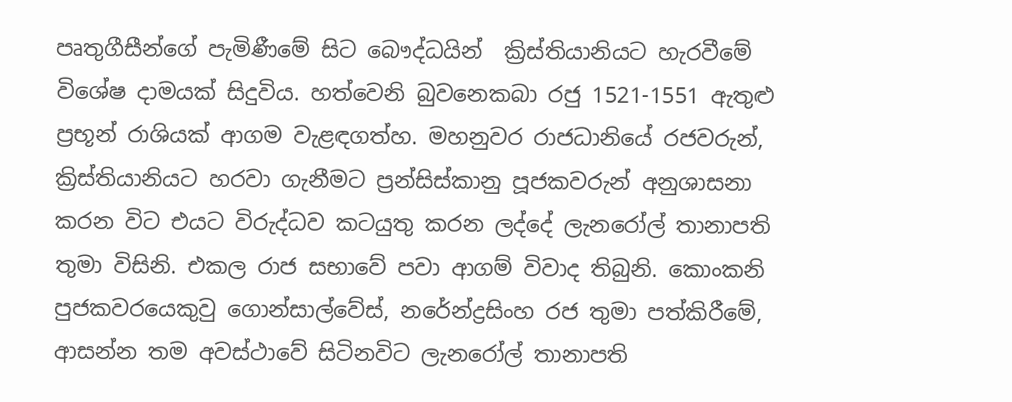පෘතුගීසීන්ගේ පැමිණීමේ සිට බෞද්ධයින්  ක්‍රිස්තියානියට හැරවීමේ විශේෂ දාමයක් සිදුවිය. හත්වෙනි බුවනෙකබා රජු 1521-1551 ඇතුළු ප්‍රභූන් රාශියක් ආගම වැළඳගත්හ. මහනුවර රාජධානියේ රජවරුන්, ක්‍රිස්තියානියට හරවා ගැනීමට ප්‍රන්සිස්කානු පූජකවරුන් අනුශාසනා කරන විට එයට විරුද්ධව කටයුතු කරන ලද්දේ ලැනරෝල් තානාපති තුමා විසිනි. එකල රාජ සභාවේ පවා ආගම් විවාද තිබුනි. කොංකනි පුජකවරයෙකුවු ගොන්සාල්වේස්, නරේන්ද්‍රසිංහ රජ තුමා පත්කිරීමේ, ආසන්න තම අවස්ථාවේ සිටිනවිට ලැනරෝල් තානාපති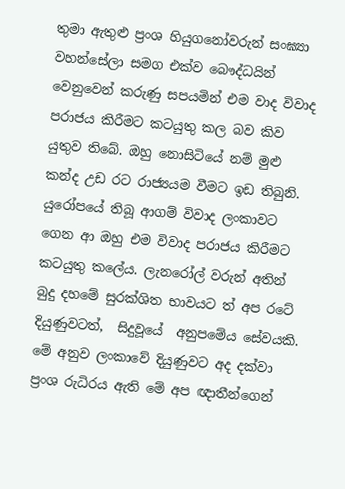තුමා ඇතුළු ප්‍රංශ හියුගනෝවරුන් සංඝ්‍යා වහන්සේලා සමග එක්ව බෞද්ධයින් වෙනුවෙන් කරුණු සපයමින් එම වාද විවාද  පරාජය කිරීමට කටයුතු කල බව කිව යුතුව තිබේ. ඔහු නොසිටියේ නම් මුළු කන්ද උඩ රට රාජ්‍යයම වීමට ඉඩ තිබුනි. යුරෝපයේ තිබූ ආගම් විවාද ලංකාවට ගෙන ආ ඔහු එම විවාද පරාජය කිරීමට කටයුතු කලේය. ලැනරෝල් වරුන් අතින් බුදු දහමේ සුරක්ශිත භාවයට ත් අප රටේ දියුණුවටත්,  සිදුවූයේ  අනුපමේය සේවයකි. මේ අනුව ලංකාවේ දියුණුවට අද දක්වා ප්‍රංශ රුධිරය ඇති මේ අප ඥාතීන්ගෙන්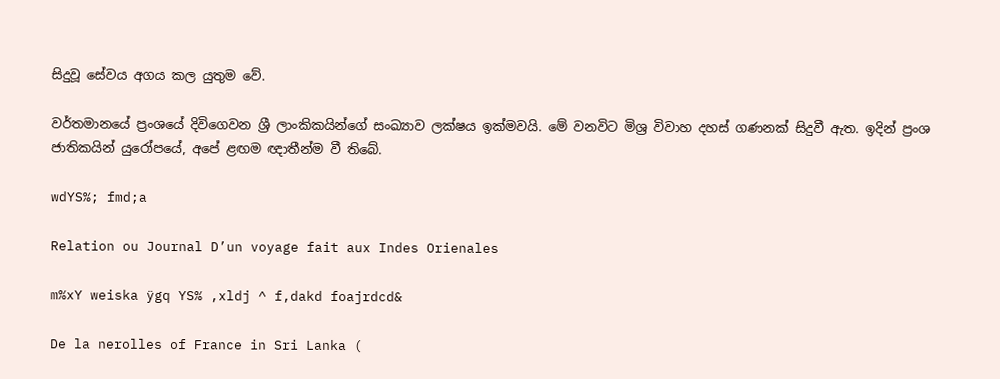සිදුවූ සේවය අගය කල යුතුම වේ.

වර්තමානයේ ප්‍රංශයේ දිවිගෙවන ශ්‍රී ලාංකිකයින්ගේ සංඛ්‍යාව ලක්ෂය ඉක්මවයි. මේ වනවිට මිශ්‍ර විවාහ දහස් ගණනක් සිදුවී ඇත. ඉදින් ප්‍රංශ ජාතිකයින් යුරෝපයේ, අපේ ළඟම ඥාතීන්ම වී තිබේ.

wdYS%; fmd;a

Relation ou Journal D’un voyage fait aux Indes Orienales

m%xY weiska ÿgq YS% ,xldj ^ f,dakd foajrdcd&

De la nerolles of France in Sri Lanka (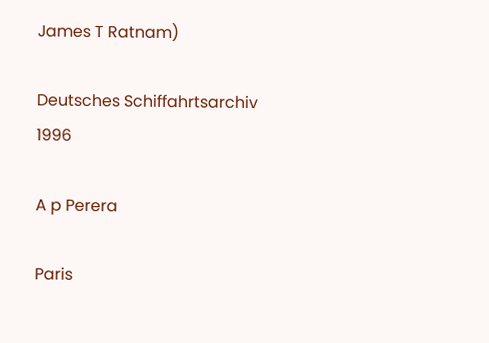James T Ratnam)

Deutsches Schiffahrtsarchiv 1996

A p Perera

Paris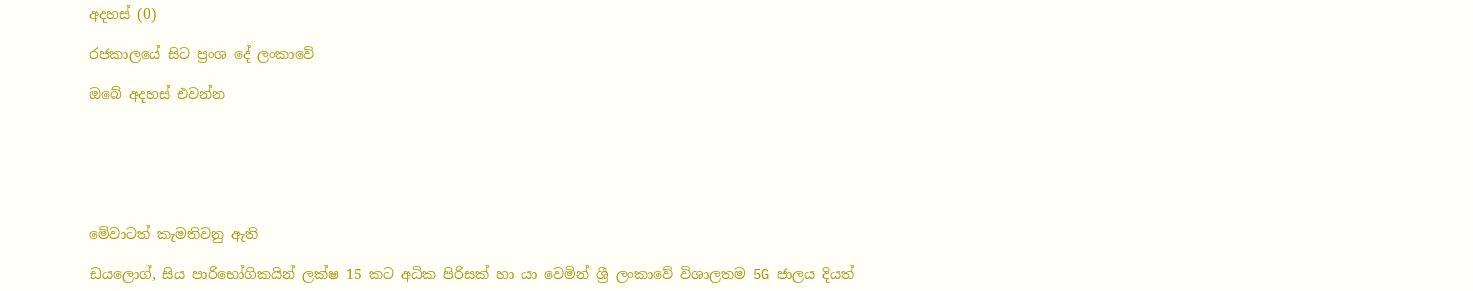අදහස් (0)

රජකාලයේ සිට ප්‍රංශ දේ ලංකාවේ

ඔබේ අදහස් එවන්න






මේවාටත් කැමතිවනු ඇති

ඩයලොග්, සිය පාරිභෝගිකයින් ලක්ෂ 15 කට අධික පිරිසක් හා යා වෙමින් ශ්‍රී ලංකාවේ විශාලතම 5G ජාලය දියත්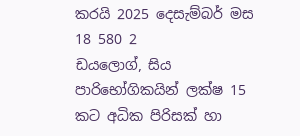කරයි 2025 දෙසැම්බර් මස 18 580 2
ඩයලොග්, සිය පාරිභෝගිකයින් ලක්ෂ 15 කට අධික පිරිසක් හා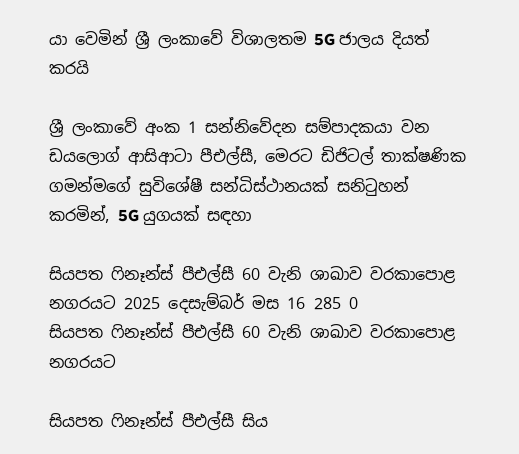යා වෙමින් ශ්‍රී ලංකාවේ විශාලතම 5G ජාලය දියත් කරයි

ශ්‍රී ලංකාවේ අංක 1 සන්නිවේදන සම්පාදකයා වන ඩයලොග් ආසිආටා පීඑල්සී, මෙරට ඩිජිටල් තාක්ෂණික ගමන්මගේ සුවිශේෂී සන්ධිස්ථානයක් සනිටුහන් කරමින්, 5G යුගයක් සඳහා

සියපත ෆිනෑන්ස් පීඑල්සී 60 වැනි ශාඛාව වරකාපොළ නගරයට 2025 දෙසැම්බර් මස 16 285 0
සියපත ෆිනෑන්ස් පීඑල්සී 60 වැනි ශාඛාව වරකාපොළ නගරයට

සියපත ෆිනෑන්ස් පීඑල්සී සිය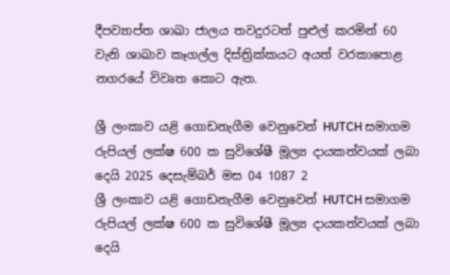දීපව්‍යාප්ත ශාඛා ජාලය තවදුරටත් පුළුල් කරමින් 60 වැනි ශාඛාව කෑගල්ල දිස්ත්‍රික්කයට අයත් වරකාපොළ නගරයේ විවෘත කොට ඇත.

ශ්‍රී ලංකාව යළි ගොඩනැගීම වෙනුවෙන් HUTCH සමාගම රුපියල් ලක්ෂ 600 ක සුවිශේෂී මූල්‍ය දායකත්වයක් ලබා දෙයි 2025 දෙසැම්බර් මස 04 1087 2
ශ්‍රී ලංකාව යළි ගොඩනැගීම වෙනුවෙන් HUTCH සමාගම රුපියල් ලක්ෂ 600 ක සුවිශේෂී මූල්‍ය දායකත්වයක් ලබා දෙයි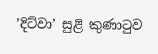’දිට්වා’ සුළි කුණාටුව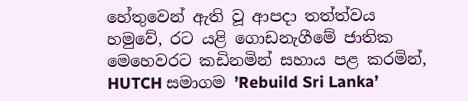හේතුවෙන් ඇති වූ ආපදා තත්ත්වය හමුවේ, රට යළි ගොඩනැගීමේ ජාතික මෙහෙවරට කඩිනමින් සහාය පළ කරමින්, HUTCH සමාගම ’Rebuild Sri Lanka’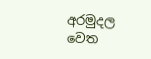අරමුදල වෙත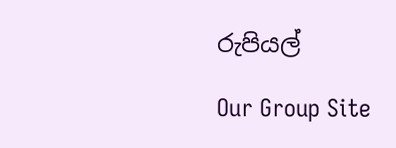රුපියල්

Our Group Site